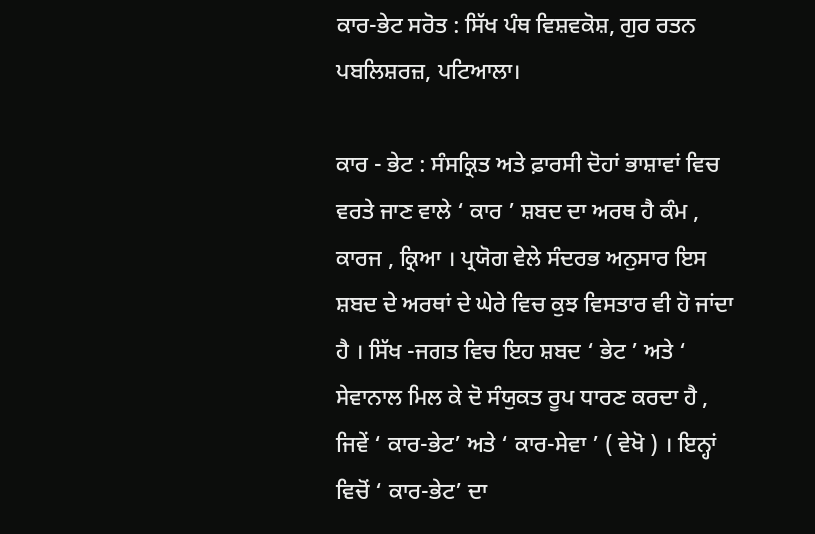ਕਾਰ-ਭੇਟ ਸਰੋਤ : ਸਿੱਖ ਪੰਥ ਵਿਸ਼ਵਕੋਸ਼, ਗੁਰ ਰਤਨ ਪਬਲਿਸ਼ਰਜ਼, ਪਟਿਆਲਾ।

ਕਾਰ - ਭੇਟ : ਸੰਸਕ੍ਰਿਤ ਅਤੇ ਫ਼ਾਰਸੀ ਦੋਹਾਂ ਭਾਸ਼ਾਵਾਂ ਵਿਚ ਵਰਤੇ ਜਾਣ ਵਾਲੇ ‘ ਕਾਰ ’ ਸ਼ਬਦ ਦਾ ਅਰਥ ਹੈ ਕੰਮ , ਕਾਰਜ , ਕ੍ਰਿਆ । ਪ੍ਰਯੋਗ ਵੇਲੇ ਸੰਦਰਭ ਅਨੁਸਾਰ ਇਸ ਸ਼ਬਦ ਦੇ ਅਰਥਾਂ ਦੇ ਘੇਰੇ ਵਿਚ ਕੁਝ ਵਿਸਤਾਰ ਵੀ ਹੋ ਜਾਂਦਾ ਹੈ । ਸਿੱਖ -ਜਗਤ ਵਿਚ ਇਹ ਸ਼ਬਦ ‘ ਭੇਟ ’ ਅਤੇ ‘ ਸੇਵਾਨਾਲ ਮਿਲ ਕੇ ਦੋ ਸੰਯੁਕਤ ਰੂਪ ਧਾਰਣ ਕਰਦਾ ਹੈ , ਜਿਵੇਂ ‘ ਕਾਰ-ਭੇਟ’ ਅਤੇ ‘ ਕਾਰ-ਸੇਵਾ ’ ( ਵੇਖੋ ) । ਇਨ੍ਹਾਂ ਵਿਚੋਂ ‘ ਕਾਰ-ਭੇਟ’ ਦਾ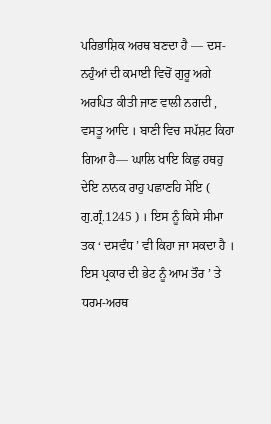ਪਰਿਭਾਸ਼ਿਕ ਅਰਥ ਬਣਦਾ ਹੈ — ਦਸ-ਨਹੁੰਆਂ ਦੀ ਕਮਾਈ ਵਿਚੋਂ ਗੁਰੂ ਅਗੇ ਅਰਪਿਤ ਕੀਤੀ ਜਾਣ ਵਾਲੀ ਨਗਦੀ , ਵਸਤੂ ਆਦਿ । ਬਾਣੀ ਵਿਚ ਸਪੱਸ਼ਟ ਕਿਹਾ ਗਿਆ ਹੈ— ਘਾਲਿ ਖਾਇ ਕਿਛੁ ਹਥਹੁ ਦੇਇ ਨਾਨਕ ਰਾਹੁ ਪਛਾਣਹਿ ਸੇਇ ( ਗੁ.ਗ੍ਰੰ.1245 ) । ਇਸ ਨੂੰ ਕਿਸੇ ਸੀਮਾ ਤਕ ‘ ਦਸਵੰਧ ’ ਵੀ ਕਿਹਾ ਜਾ ਸਕਦਾ ਹੈ । ਇਸ ਪ੍ਰਕਾਰ ਦੀ ਭੇਟ ਨੂੰ ਆਮ ਤੌਰ ’ ਤੇ ਧਰਮ-ਅਰਥ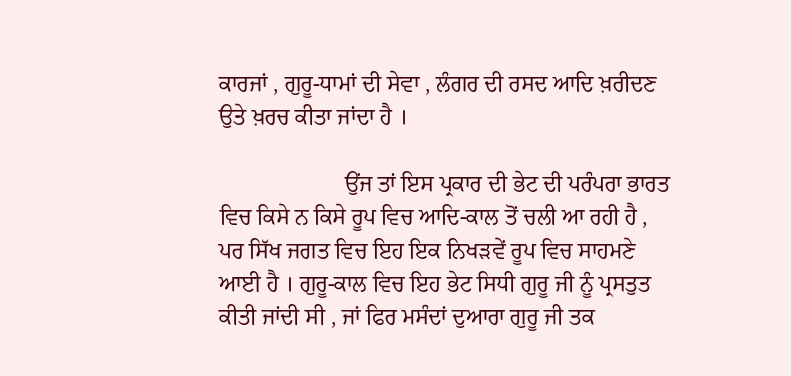ਕਾਰਜਾਂ , ਗੁਰੂ-ਧਾਮਾਂ ਦੀ ਸੇਵਾ , ਲੰਗਰ ਦੀ ਰਸਦ ਆਦਿ ਖ਼ਰੀਦਣ ਉਤੇ ਖ਼ਰਚ ਕੀਤਾ ਜਾਂਦਾ ਹੈ ।

                      ਉਂਜ ਤਾਂ ਇਸ ਪ੍ਰਕਾਰ ਦੀ ਭੇਟ ਦੀ ਪਰੰਪਰਾ ਭਾਰਤ ਵਿਚ ਕਿਸੇ ਨ ਕਿਸੇ ਰੂਪ ਵਿਚ ਆਦਿ-ਕਾਲ ਤੋਂ ਚਲੀ ਆ ਰਹੀ ਹੈ , ਪਰ ਸਿੱਖ ਜਗਤ ਵਿਚ ਇਹ ਇਕ ਨਿਖੜਵੇਂ ਰੂਪ ਵਿਚ ਸਾਹਮਣੇ ਆਈ ਹੈ । ਗੁਰੂ-ਕਾਲ ਵਿਚ ਇਹ ਭੇਟ ਸਿਧੀ ਗੁਰੂ ਜੀ ਨੂੰ ਪ੍ਰਸਤੁਤ ਕੀਤੀ ਜਾਂਦੀ ਸੀ , ਜਾਂ ਫਿਰ ਮਸੰਦਾਂ ਦੁਆਰਾ ਗੁਰੂ ਜੀ ਤਕ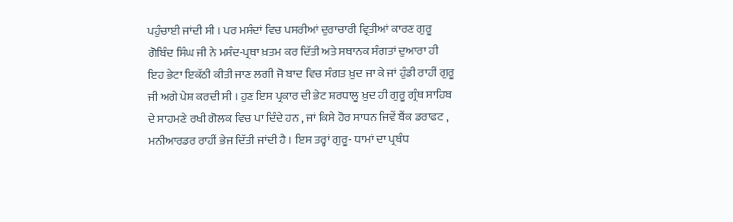ਪਹੁੰਚਾਈ ਜਾਂਦੀ ਸੀ । ਪਰ ਮਸੰਦਾਂ ਵਿਚ ਪਸਰੀਆਂ ਦੁਰਾਚਾਰੀ ਵ੍ਰਿਤੀਆਂ ਕਾਰਣ ਗੁਰੂ ਗੋਬਿੰਦ ਸਿੰਘ ਜੀ ਨੇ ਮਸੰਦ-ਪ੍ਰਥਾ ਖ਼ਤਮ ਕਰ ਦਿੱਤੀ ਅਤੇ ਸਥਾਨਕ ਸੰਗਤਾਂ ਦੁਆਰਾ ਹੀ ਇਹ ਭੇਟਾ ਇਕੱਠੀ ਕੀਤੀ ਜਾਣ ਲਗੀ ਜੋ ਬਾਦ ਵਿਚ ਸੰਗਤ ਖ਼ੁਦ ਜਾ ਕੇ ਜਾਂ ਹੁੰਡੀ ਰਾਹੀਂ ਗੁਰੂ ਜੀ ਅਗੇ ਪੇਸ਼ ਕਰਦੀ ਸੀ । ਹੁਣ ਇਸ ਪ੍ਰਕਾਰ ਦੀ ਭੇਟ ਸ਼ਰਧਾਲੂ ਖ਼ੁਦ ਹੀ ਗੁਰੂ ਗ੍ਰੰਥ ਸਾਹਿਬ ਦੇ ਸਾਹਮਣੇ ਰਖੀ ਗੋਲਕ ਵਿਚ ਪਾ ਦਿੰਦੇ ਹਨ , ਜਾਂ ਕਿਸੇ ਹੋਰ ਸਾਧਨ ਜਿਵੇਂ ਬੈਂਕ ਡਰਾਫਟ , ਮਨੀਆਰਡਰ ਰਾਹੀਂ ਭੇਜ ਦਿੱਤੀ ਜਾਂਦੀ ਹੈ । ਇਸ ਤਰ੍ਹਾਂ ਗੁਰੂ- ਧਾਮਾਂ ਦਾ ਪ੍ਰਬੰਧ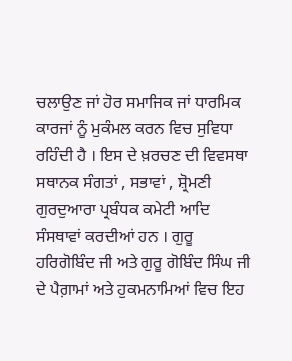ਚਲਾਉਣ ਜਾਂ ਹੋਰ ਸਮਾਜਿਕ ਜਾਂ ਧਾਰਮਿਕ ਕਾਰਜਾਂ ਨੂੰ ਮੁਕੰਮਲ ਕਰਨ ਵਿਚ ਸੁਵਿਧਾ ਰਹਿੰਦੀ ਹੈ । ਇਸ ਦੇ ਖ਼ਰਚਣ ਦੀ ਵਿਵਸਥਾ ਸਥਾਨਕ ਸੰਗਤਾਂ , ਸਭਾਵਾਂ , ਸ਼੍ਰੋਮਣੀ ਗੁਰਦੁਆਰਾ ਪ੍ਰਬੰਧਕ ਕਮੇਟੀ ਆਦਿ ਸੰਸਥਾਵਾਂ ਕਰਦੀਆਂ ਹਨ । ਗੁਰੂ ਹਰਿਗੋਬਿੰਦ ਜੀ ਅਤੇ ਗੁਰੂ ਗੋਬਿੰਦ ਸਿੰਘ ਜੀ ਦੇ ਪੈਗ਼ਾਮਾਂ ਅਤੇ ਹੁਕਮਨਾਮਿਆਂ ਵਿਚ ਇਹ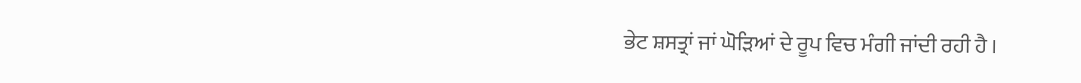ਭੇਟ ਸ਼ਸਤ੍ਰਾਂ ਜਾਂ ਘੋੜਿਆਂ ਦੇ ਰੂਪ ਵਿਚ ਮੰਗੀ ਜਾਂਦੀ ਰਹੀ ਹੈ ।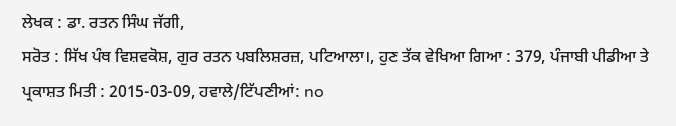ਲੇਖਕ : ਡਾ. ਰਤਨ ਸਿੰਘ ਜੱਗੀ,
ਸਰੋਤ : ਸਿੱਖ ਪੰਥ ਵਿਸ਼ਵਕੋਸ਼, ਗੁਰ ਰਤਨ ਪਬਲਿਸ਼ਰਜ਼, ਪਟਿਆਲਾ।, ਹੁਣ ਤੱਕ ਵੇਖਿਆ ਗਿਆ : 379, ਪੰਜਾਬੀ ਪੀਡੀਆ ਤੇ ਪ੍ਰਕਾਸ਼ਤ ਮਿਤੀ : 2015-03-09, ਹਵਾਲੇ/ਟਿੱਪਣੀਆਂ: no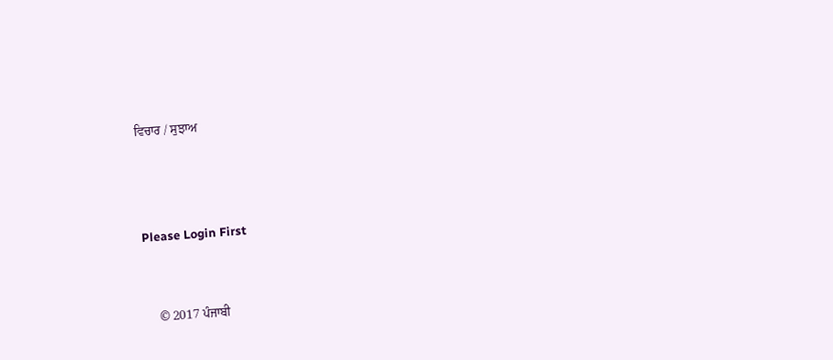ਵਿਚਾਰ / ਸੁਝਾਅ



Please Login First


    © 2017 ਪੰਜਾਬੀ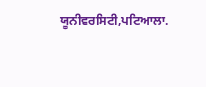ਯੂਨੀਵਰਸਿਟੀ,ਪਟਿਆਲਾ.